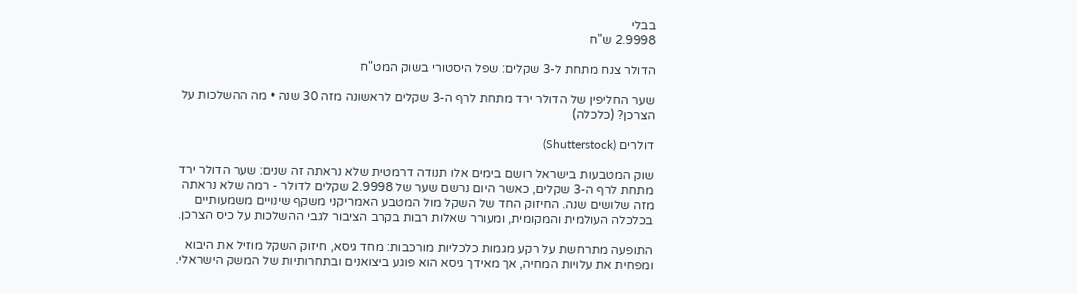בבלי
2.9998 ש"ח

הדולר צנח מתחת ל-3 שקלים: שפל היסטורי בשוק המט"ח

שער החליפין של הדולר ירד מתחת לרף ה-3 שקלים לראשונה מזה 30 שנה • מה ההשלכות על הצרכן? (כלכלה)

דולרים (Shutterstock)

שוק המטבעות בישראל רושם בימים אלו תנודה דרמטית שלא נראתה זה שנים: שער הדולר ירד מתחת לרף ה-3 שקלים, כאשר היום נרשם שער של 2.9998 שקלים לדולר - רמה שלא נראתה מזה שלושים שנה. החיזוק החד של השקל מול המטבע האמריקני משקף שינויים משמעותיים בכלכלה העולמית והמקומית, ומעורר שאלות רבות בקרב הציבור לגבי ההשלכות על כיס הצרכן.

התופעה מתרחשת על רקע מגמות כלכליות מורכבות: מחד גיסא, חיזוק השקל מוזיל את היבוא ומפחית את עלויות המחיה, אך מאידך גיסא הוא פוגע ביצואנים ובתחרותיות של המשק הישראלי.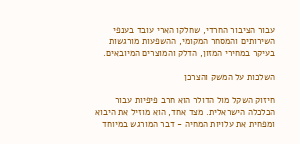עבור הציבור החרדי, שחלקו הארי עובד בענפי השירותים והמסחר המקומי, ההשפעות מורגשות בעיקר במחירי המזון, הדלק והמוצרים המיובאים.

השלכות על המשק והצרכן

חיזוק השקל מול הדולר הוא חרב פיפיות עבור הכלכלה הישראלית. מצד אחד, הוא מוזיל את היבוא ומפחית את עלויות המחיה - דבר המורגש במיוחד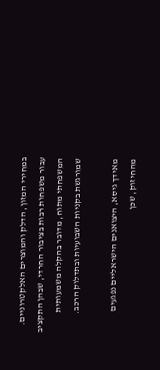במחירי המזון, הדלק והמוצרים האלקטרוניים. עבור משפחות רבות בציבור החרדי, שבהן התקציב המשפחתי מתוח, מדובר בהקלה משמעותית שמורגשת בקניות השבועיות ובתדלוק הרכב.

מאידך גיסא, היצואנים הישראליים נפגעים מהחיזוק, שכן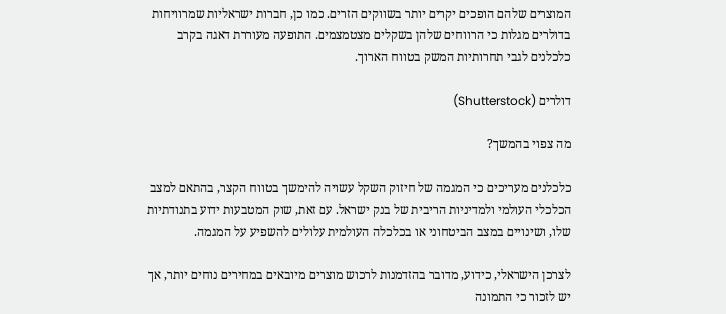המוצרים שלהם הופכים יקרים יותר בשווקים הזרים. כמו כן, חברות ישראליות שמרוויחות בדולרים מגלות כי הרווחים שלהן בשקלים מצטמצמים. התופעה מעוררת דאגה בקרב כלכלנים לגבי תחרותיות המשק בטווח הארוך.

דולרים (Shutterstock)

מה צפוי בהמשך?

כלכלנים מעריכים כי המגמה של חיזוק השקל עשויה להימשך בטווח הקצר, בהתאם למצב הכלכלי העולמי ולמדיניות הריבית של בנק ישראל. עם זאת, שוק המטבעות ידוע בתנודתיות שלו, ושינויים במצב הביטחוני או בכלכלה העולמית עלולים להשפיע על המגמה.

לצרכן הישראלי, כידוע, מדובר בהזדמנות לרכוש מוצרים מיובאים במחירים נוחים יותר, אך יש לזכור כי התמונה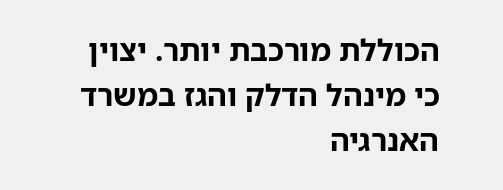הכוללת מורכבת יותר. יצוין כי מינהל הדלק והגז במשרד האנרגיה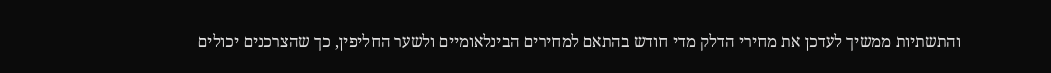והתשתיות ממשיך לעדכן את מחירי הדלק מדי חודש בהתאם למחירים הבינלאומיים ולשער החליפין, כך שהצרכנים יכולים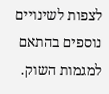לצפות לשינויים נוספים בהתאם למגמות השוק.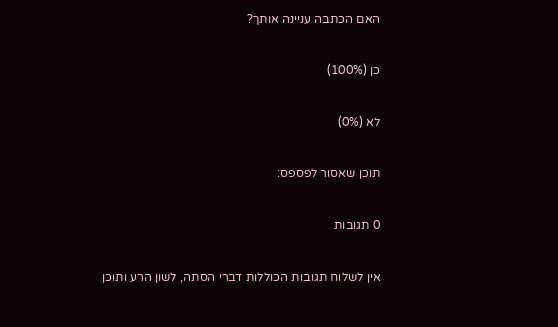האם הכתבה עניינה אותך?

כן (100%)

לא (0%)

תוכן שאסור לפספס:

0 תגובות

אין לשלוח תגובות הכוללות דברי הסתה, לשון הרע ותוכן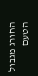החורג מגבול הטעם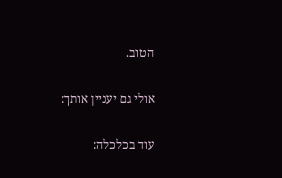הטוב.

אולי גם יעניין אותך:

עוד בכלכלה: